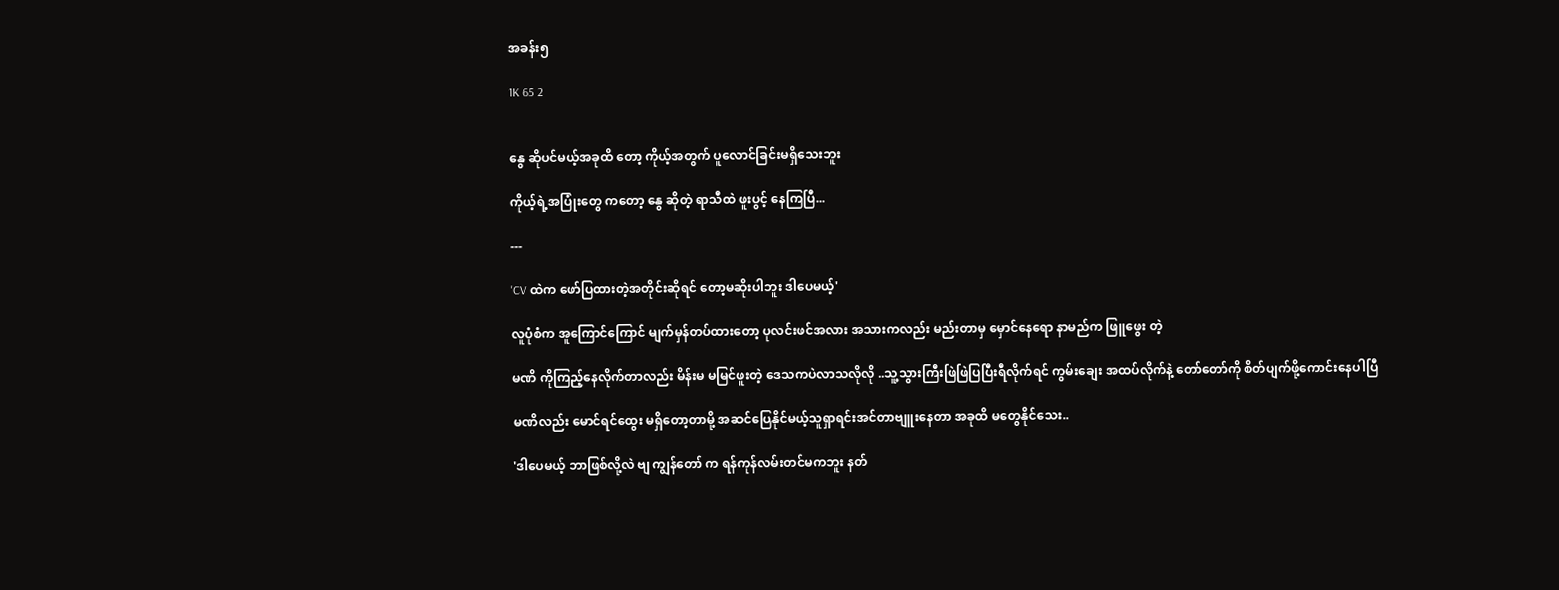အခန်း၅

1K 65 2


နွေ ဆိုပင်မယ့်အခုထိ တော့ ကိုယ့်အတွက် ပူလောင်ခြင်းမရှိသေးဘူး

ကိုယ့်ရဲ့အပြုံးတွေ ကတော့ နွေ ဆိုတဲ့ ရာသီထဲ ဖူးပွင့် နေကြပြီ...

---

'CV ထဲက ဖော်ပြထားတဲ့အတိုင်းဆိုရင် တော့မဆိုးပါဘူး ဒါပေမယ့်'

လူပုံစံက အူကြောင်ကြောင် မျက်မှန်တပ်ထားတော့ ပုလင်းဖင်အလား အသားကလည်း မည်းတာမှ မှောင်နေရော နာမည်က ဖြူဖွေး တဲ့

မဏိ ကိုကြည့်နေလိုက်တာလည်း မိန်းမ မမြင်ဖူးတဲ့ ဒေသကပဲလာသလိုလို ..သူ့သွားကြီးဖြဲဖြဲပြပြီးရီလိုက်ရင် ကွမ်းချေး အထပ်လိုက်နဲ့ တော်တော်ကို စိတ်ပျက်ဖို့ကောင်းနေပါပြီ

မဏိလည်း မောင်ရင်ထွေး မရှိတော့တာမို့ အဆင်ပြေနိုင်မယ့်သူရှာရင်းအင်တာဗျူးနေတာ အခုထိ မတွေနိုင်သေး..

'ဒါပေမယ့် ဘာဖြစ်လို့လဲ ဗျ ကျွန်တော် က ရန်ကုန်လမ်းတင်မကဘူး နတ်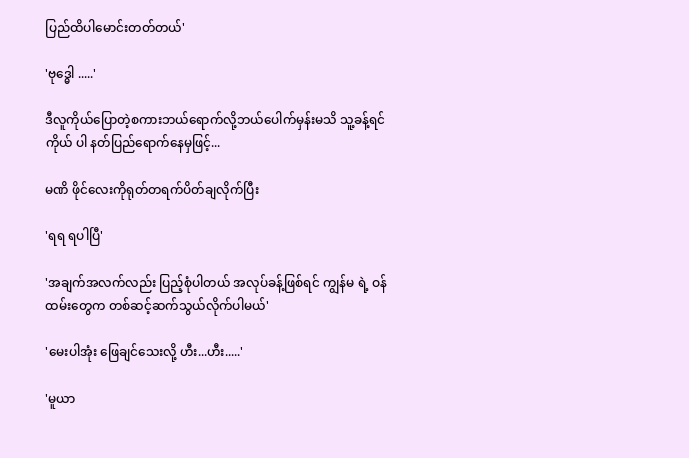ပြည်ထိပါမောင်းတတ်တယ်'

'ဗုဒ္ဓေါ .....'

ဒီလူကိုယ်ပြောတဲ့စကားဘယ်ရောက်လို့ဘယ်ပေါက်မှန်းမသိ သူ့ခန့်ရင်ကိုယ် ပါ နတ်ပြည်ရောက်နေမှဖြင့်...

မဏိ ဖိုင်လေးကိုရုတ်တရက်ပိတ်ချလိုက်ပြီး

'ရရ ရပါပြီ'

'အချက်အလက်လည်း ပြည့်စုံပါတယ် အလုပ်ခန့်ဖြစ်ရင် ကျွန်မ ရဲ့ ဝန်ထမ်းတွေက တစ်ဆင့်ဆက်သွယ်လိုက်ပါမယ်'

'မေးပါအုံး ဖြေချင်သေးလို့ ဟီး...ဟီး.....'

'မူယာ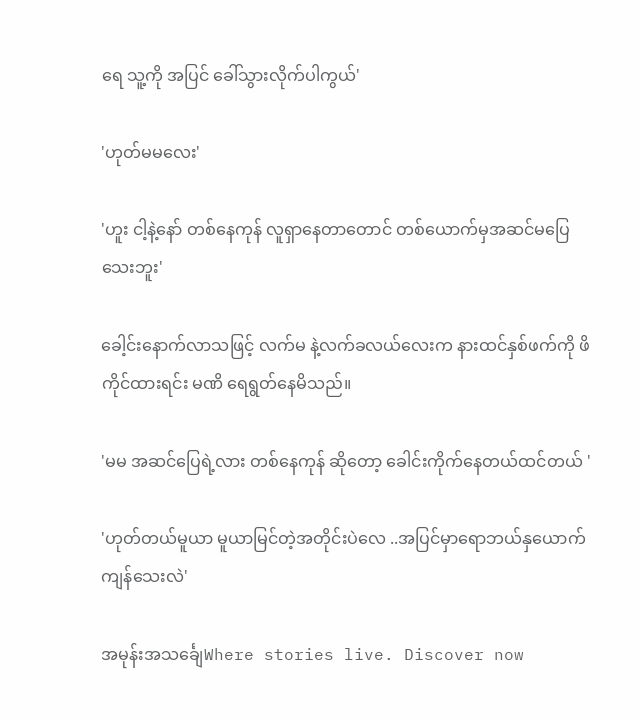ရေ သူ့ကို အပြင် ခေါ်သွားလိုက်ပါကွယ်'

'ဟုတ်မမလေး'

'ဟူး ငါ့နဲ့နော် တစ်နေကုန် လူရှာနေတာတောင် တစ်ယောက်မှအဆင်မပြေသေးဘူး'

ခေါ့င်းနောက်လာသဖြင့် လက်မ နဲ့လက်ခလယ်လေးက နားထင်နှစ်ဖက်ကို ဖိကိုင်ထားရင်း မဏိ ရေရွတ်နေမိသည်။

'မမ အဆင်ပြေရဲ့လား တစ်နေကုန် ဆိုတော့ ခေါင်းကိုက်နေတယ်ထင်တယ် '

'ဟုတ်တယ်မူယာ မူယာမြင်တဲ့အတိုင်းပဲလေ ..အပြင်မှာရောဘယ်နှယောက်ကျန်သေးလဲ'

အမုန်းအသင်္ချေWhere stories live. Discover now